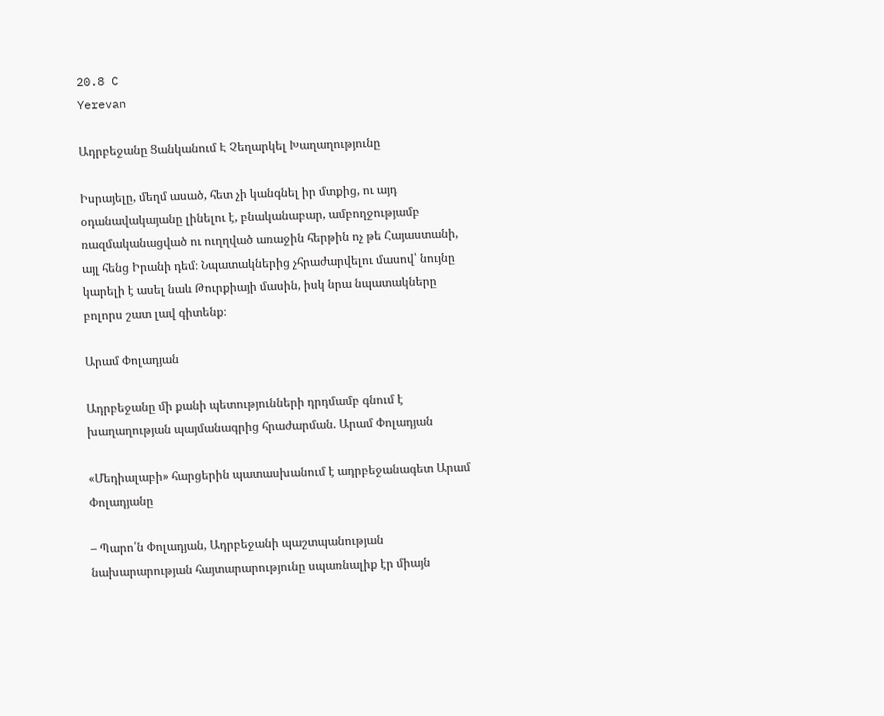20.8 C
Yerevan

Ադրբեջանը Ցանկանում Է Չեղարկել Խաղաղությունը

Իսրայելը, մեղմ ասած, հետ չի կանգնել իր մտքից, ու այդ օդանավակայանը լինելու է, բնականաբար, ամբողջությամբ ռազմականացված ու ուղղված առաջին հերթին ոչ թե Հայաստանի, այլ հենց Իրանի դեմ։ Նպատակներից չհրաժարվելու մասով՝ նույնը կարելի է ասել նաև Թուրքիայի մասին, իսկ նրա նպատակները բոլորս շատ լավ գիտենք։

Արամ Փոլադյան

Ադրբեջանը մի քանի պետությունների դրդմամբ գնում է խաղաղության պայմանագրից հրաժարման. Արամ Փոլադյան

«Մեդիալաբի» հարցերին պատասխանում է ադրբեջանագետ Արամ Փոլադյանը

– Պարո՛ն Փոլադյան, Ադրբեջանի պաշտպանության նախարարության հայտարարությունը սպառնալիք էր միայն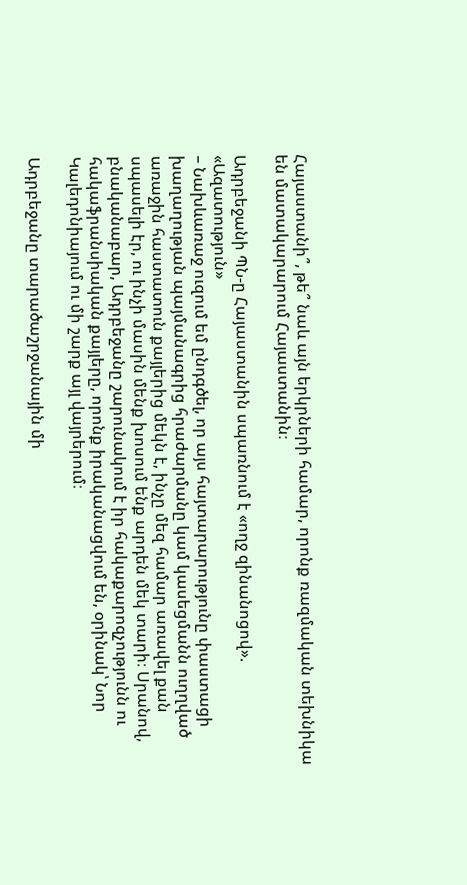Հայաստանի՞, թե՞ նաև այն երկրների համար, որոնք ռազմական տեխնիկա են մատակարարում Հայաստանին։

Ադրբեջանի ՊՆ‑ը Հայաստանին սպառնում է «ողջ զինանոցով». «Ազատություն»
– Նախևառաջ ուզում եմ ընդգծել, որ այս հայտարարությունը փաստացի խաղաղության պայմանագրից հրաժարմանը կամ կասեցմանն ուղղված առաջին հաստատուն քայլերից մեկն է, ինչը մեզ համար առավել քան սպասելի էր, ու ինչի մասին մենք խոսում ենք արդեն մեկ տարի։ Սրանով, բնականաբար, Ադրբեջանը շարունակում է իր հակաքարոզչությունն ու հակաֆրանսիական քայլերը, որոնք իրականացվում են, օրինակ՝ Նոր Կալեդոնիայում ու մի շարք այլ վայրերում։

Ադրբեջանը տարածաշրջանային մի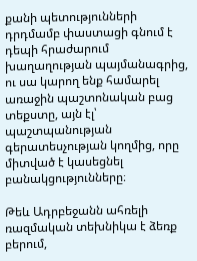քանի պետությունների դրդմամբ փաստացի գնում է դեպի հրաժարում խաղաղության պայմանագրից, ու սա կարող ենք համարել առաջին պաշտոնական բաց տեքստը, այն էլ՝ պաշտպանության գերատեսչության կողմից, որը միտված է կասեցնել բանակցությունները։

Թեև Ադրբեջանն ահռելի ռազմական տեխնիկա է ձեռք բերում,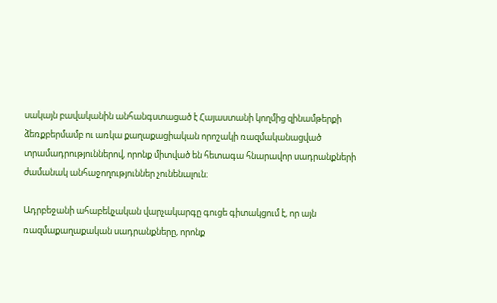սակայն բավականին անհանգստացած է Հայաստանի կողմից զինամթերքի ձեռքբերմամբ ու առկա քաղաքացիական որոշակի ռազմականացված տրամադրություններով, որոնք միտված են հետագա հնարավոր սադրանքների ժամանակ անհաջողություններ չունենալուն։

Ադրբեջանի ահաբեկչական վարչակարգը գուցե գիտակցում է, որ այն ռազմաքաղաքական սադրանքները, որոնք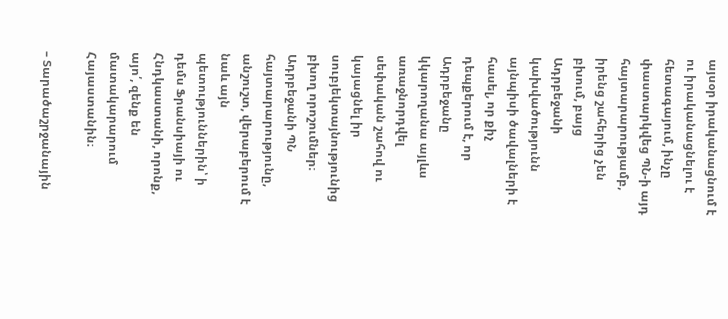այսօր իրականացնում է ու իրականացնելու է հետագայում, ինչը փաստարկվեց ՊՆ‑ի այդ հայտարարությամբ, իրենց շահերից չեն բխում, բայց Ադրբեջանի կախվածությունն այնպիսի ծավալների է հասել, որ քիչ դեպքերում է, որ Ադրբեջանը կկարողանա այլևս առաջնորդվել սեփական շահով ու կայացնել իր սուբյեկտայնությունից բխող որոշումներ։ Ադրբեջանի ՊՆ հայտարարությունը, անշուշտ, վերաբերում է նաև այն պետություններին՝ ի դեմս Ֆրանսիայի ու Հնդկաստանի, որոնք, այո՛, զենք են մատակարարում Հայաստանին։

– Տարածաշրջանային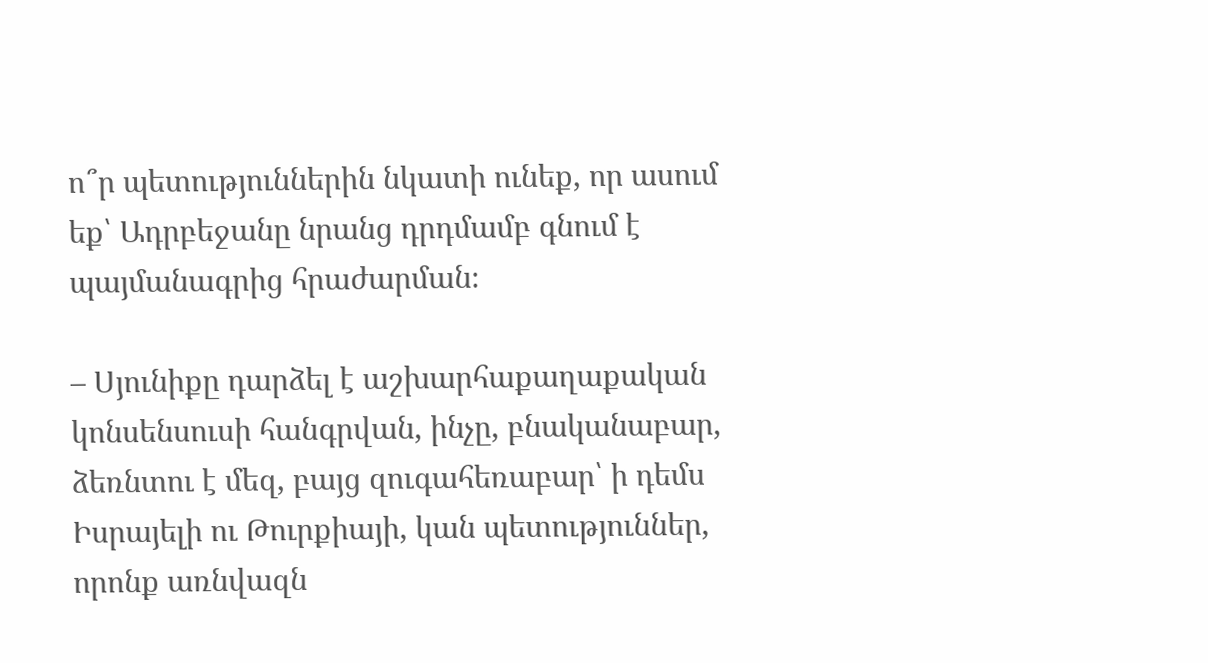ո՞ր պետություններին նկատի ունեք, որ ասում եք՝ Ադրբեջանը նրանց դրդմամբ գնում է պայմանագրից հրաժարման։

– Սյունիքը դարձել է աշխարհաքաղաքական կոնսենսուսի հանգրվան, ինչը, բնականաբար, ձեռնտու է մեզ, բայց զուգահեռաբար՝ ի դեմս Իսրայելի ու Թուրքիայի, կան պետություններ, որոնք առնվազն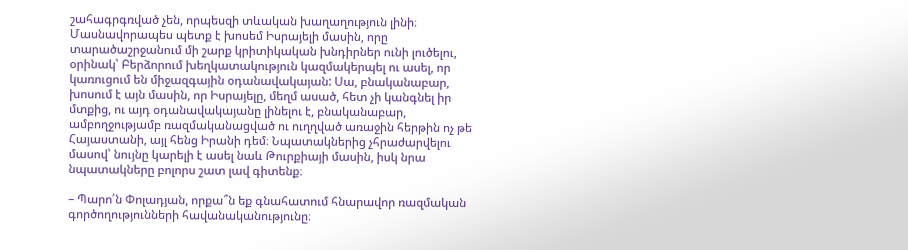շահագրգռված չեն, որպեսզի տևական խաղաղություն լինի։ Մասնավորապես պետք է խոսեմ Իսրայելի մասին, որը տարածաշրջանում մի շարք կրիտիկական խնդիրներ ունի լուծելու, օրինակ՝ Բերձորում խեղկատակություն կազմակերպել ու ասել, որ կառուցում են միջազգային օդանավակայան: Սա, բնականաբար, խոսում է այն մասին, որ Իսրայելը, մեղմ ասած, հետ չի կանգնել իր մտքից, ու այդ օդանավակայանը լինելու է, բնականաբար, ամբողջությամբ ռազմականացված ու ուղղված առաջին հերթին ոչ թե Հայաստանի, այլ հենց Իրանի դեմ։ Նպատակներից չհրաժարվելու մասով՝ նույնը կարելի է ասել նաև Թուրքիայի մասին, իսկ նրա նպատակները բոլորս շատ լավ գիտենք։

– Պարո՛ն Փոլադյան, որքա՞ն եք գնահատում հնարավոր ռազմական գործողությունների հավանականությունը։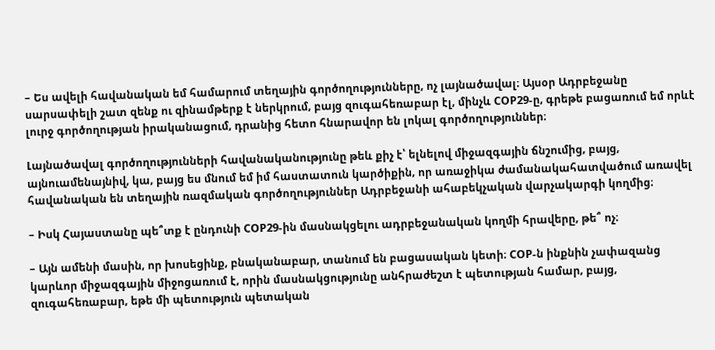– Ես ավելի հավանական եմ համարում տեղային գործողությունները, ոչ լայնածավալ։ Այսօր Ադրբեջանը սարսափելի շատ զենք ու զինամթերք է ներկրում, բայց զուգահեռաբար էլ, մինչև COP29‑ը, գրեթե բացառում եմ որևէ լուրջ գործողության իրականացում, դրանից հետո հնարավոր են լոկալ գործողություններ։

Լայնածավալ գործողությունների հավանականությունը թեև քիչ է՝ ելնելով միջազգային ճնշումից, բայց, այնուամենայնիվ, կա, բայց ես մնում եմ իմ հաստատուն կարծիքին, որ առաջիկա ժամանակահատվածում առավել հավանական են տեղային ռազմական գործողություններ Ադրբեջանի ահաբեկչական վարչակարգի կողմից։

– Իսկ Հայաստանը պե՞տք է ընդունի COP29-ին մասնակցելու ադրբեջանական կողմի հրավերը, թե՞ ոչ։

– Այն ամենի մասին, որ խոսեցինք, բնականաբար, տանում են բացասական կետի։ COP‑ն ինքնին չափազանց կարևոր միջազգային միջոցառում է, որին մասնակցությունը անհրաժեշտ է պետության համար, բայց, զուգահեռաբար, եթե մի պետություն պետական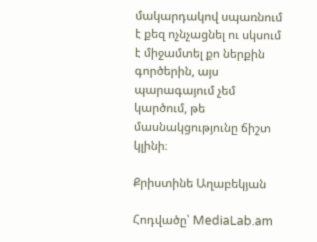մակարդակով սպառնում է քեզ ոչնչացնել ու սկսում է միջամտել քո ներքին գործերին, այս պարագայում չեմ կարծում, թե մասնակցությունը ճիշտ կլինի։

Քրիստինե Աղաբեկյան

Հոդվածը՝ MediaLab.am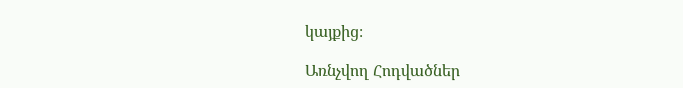կայքից։

Առնչվող Հոդվածներ